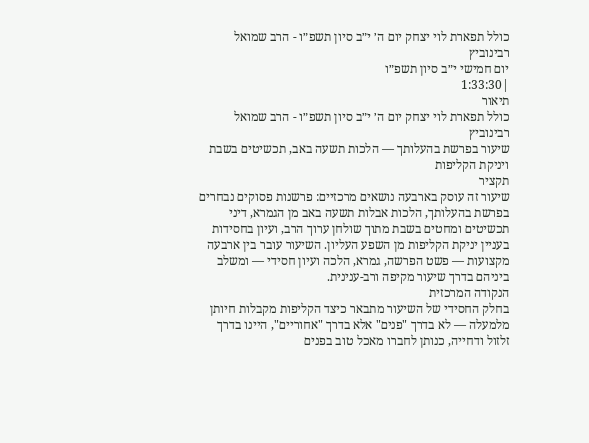כולל תפארת לוי יצחק יום ה׳ י״ב סיון תשפ״ו - הרב שמואל רבינוביץ
יום חמישי י״ב סיון תשפ״ו
|1:33:30
תיאור
כולל תפארת לוי יצחק יום ה׳ י״ב סיון תשפ״ו - הרב שמואל רבינוביץ
שיעור בפרשת בהעלותך — הלכות תשעה באב, תכשיטים בשבת ויניקת הקליפות
תקציר
שיעור זה עוסק בארבעה נושאים מרכזיים: פרשנות פסוקים נבחרים בפרשת בהעלותך, הלכות אבלות תשעה באב מן הגמרא, דיני תכשיטים ומחטים בשבת מתוך שולחן ערוך הרב, ועיון בחסידות בעניין יניקת הקליפות מן השפע העליון. השיעור עובר בין ארבעה מקצועות — פשט הפרשה, גמרא, הלכה ועיון חסידי — ומשלב ביניהם בדרך שיעור מקיפה ורב-ענינית.
הנקודה המרכזית
בחלק החסידי של השיעור מתבאר כיצד הקליפות מקבלות חיותן מלמעלה — לא בדרך "פנים" אלא בדרך "אחוריים", היינו בדרך זלזול ודחייה, כנותן לחברו מאכל טוב בפנים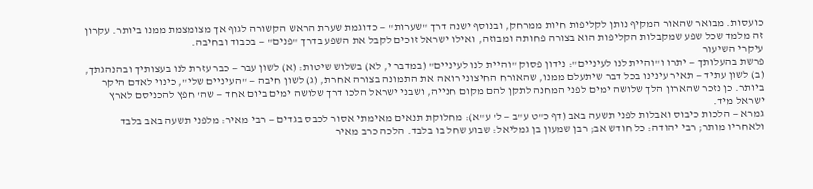כועסות. מבואר שהאור המקיף נותן לקליפות חיות ממרחק, ובנוסף ישנה דרך "שערות" — כדוגמת שערת הראש הקשורה לגוף אך מצומצמת ממנו ביותר. עקרון זה מלמד שכל שפע שמקבלות הקליפות הוא בצורה פחותה ומבוזה, ואילו ישראל זוכים לקבל את השפע בדרך "פנים" — בכבוד ובחיבה.
עיקרי השיעור
פרשת בהעלותך — יתרו ו"והיית לנו לעיניים": נידון פסוק "והיית לנו לעיניים" (במדבר י, לא) בשלוש שיטות: (א) לשון עבר — כבר עזרת לנו בעצותיך ובהנהגתך, (ב) לשון עתיד — תאיר עינינו בכל דבר שיתעלם ממנו, שהאורח החיצוני רואה את התמונה בצורה אחרת, (ג) לשון חיבה — "העיניים שלי", כינוי לאדם היקר ביותר. כן נזכר שהארון הלך שלושה ימים לפני המחנה לתקן להם מקום חנייה, ושבני ישראל הלכו דרך שלושה ימים ביום אחד — שה' חפץ להכניסם לארץ ישראל מיד.
גמרא — הלכות כיבוס ואבלות לפני תשעה באב (דף כ"ט ע"ב — ל' ע"א): מחלוקת תנאים מאימתי אסור לכבס בגדים — רבי מאיר: מלפני תשעה באב בלבד ולאחריו מותר; רבי יהודה: כל חודש אב; רבן שמעון בן גמליאל: שבוע שחל בו בלבד. הלכה כרב מאיר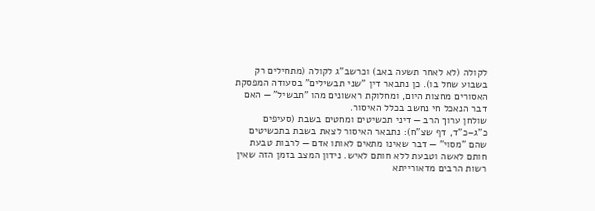לקולה (לא לאחר תשעה באב) וכרשב"ג לקולה (מתחילים רק בשבוע שחל בו). כן נתבאר דין "שני תבשילים" בסעודה המפסקת האסורים מחצות היום, ומחלוקת ראשונים מהו "תבשיל" — האם דבר הנאכל חי נחשב בכלל האיסור.
שולחן ערוך הרב — דיני תכשיטים ומחטים בשבת (סעיפים כ"ג–כ"ד, דף שצ"ח): נתבאר האיסור לצאת בשבת בתכשיטים שהם "מסוי" — דבר שאינו מתאים לאותו אדם — לרבות טבעת חותם לאשה וטבעת ללא חותם לאיש. נידון המצב בזמן הזה שאין רשות הרבים מדאורייתא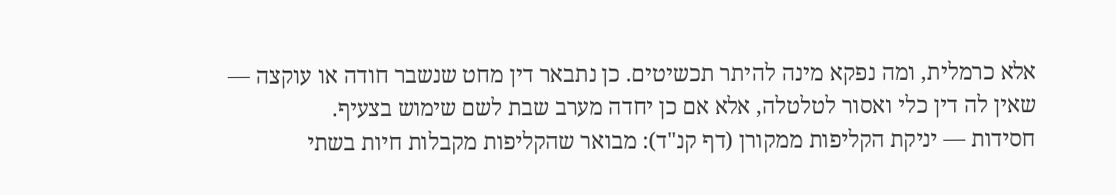אלא כרמלית, ומה נפקא מינה להיתר תכשיטים. כן נתבאר דין מחט שנשבר חודה או עוקצה — שאין לה דין כלי ואסור לטלטלה, אלא אם כן יחדה מערב שבת לשם שימוש בצעיף.
חסידות — יניקת הקליפות ממקורן (דף קנ"ד): מבואר שהקליפות מקבלות חיות בשתי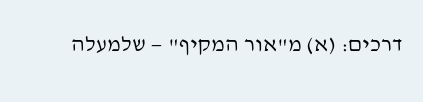דרכים: (א) מ"אור המקיף" — שלמעלה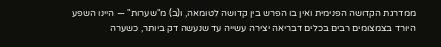ממדרגת הקדושה הפנימית ואין בו הפרש בין קדושה לטומאה, ו(ב) מ"שערות" — היינו השפע היורד בצמצומים רבים בכלים דבריאה יצירה עשייה עד שנעשה דק ביותר, כשערה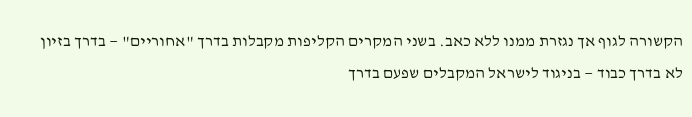הקשורה לגוף אך נגזרת ממנו ללא כאב. בשני המקרים הקליפות מקבלות בדרך "אחוריים" — בדרך בזיון לא בדרך כבוד — בניגוד לישראל המקבלים שפעם בדרך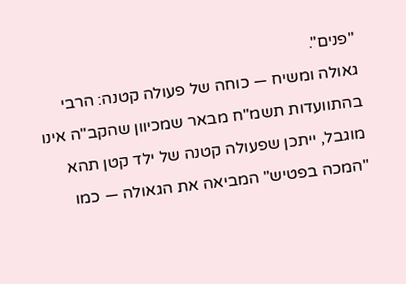"פנים".
גאולה ומשיח — כוחה של פעולה קטנה: הרבי בהתוועדות תשמ"ח מבאר שמכיוון שהקב"ה אינו מוגבל, ייתכן שפעולה קטנה של ילד קטן תהא "המכה בפטיש" המביאה את הגאולה — כמו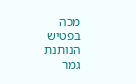מכה בפטיש הנותנת גמר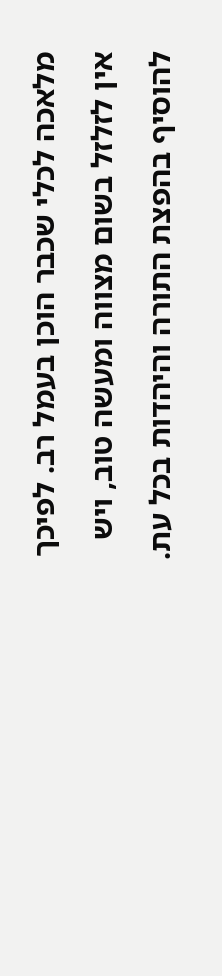מלאכה לכלי שכבר הוכן בעמל רב. לפיכך אין לזלזל בשום מצווה ומעשה טוב, ויש להוסיף בהפצת התורה והיהדות בכל עת.